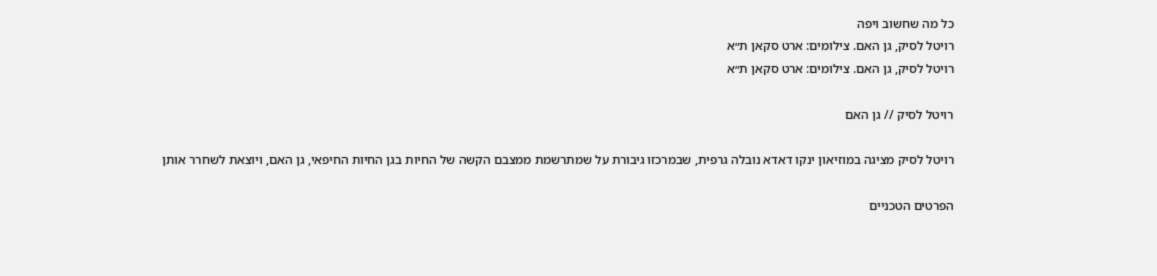כל מה שחשוב ויפה
רויטל לסיק, גן האם. צילומים: ארט סקאן ת״א
רויטל לסיק, גן האם. צילומים: ארט סקאן ת״א

רויטל לסיק // גן האם

רויטל לסיק מציגה במוזיאון ינקו דאדא נובלה גרפית, שבמרכזו גיבורת על שמתרשמת ממצבם הקשה של החיות בגן החיות החיפאי, גן האם, ויוצאת לשחרר אותן

הפרטים הטכניים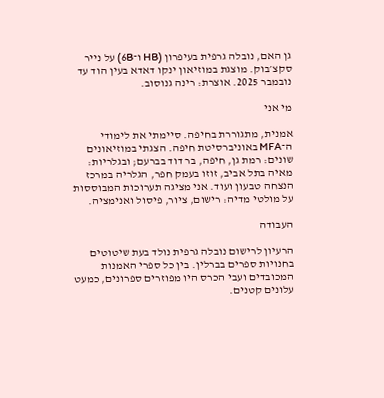גן האם, נובלה גרפית בעיפרון (HB ו־6B) על נייר סקצ׳בוק. מוצגת במוזיאון ינקו דאדא בעין הוד עד נובמבר 2025. אוצרת: רינה גנוסוב.

מי אני

אמנית, מתגוררת בחיפה. סיימתי את לימודי ה־MFA באוניברסיטת חיפה. הצגתי במוזיאונים שונים: רמת גן, חיפה, בר דוד בברעם; ובגלריות: מאיה בתל אביב, זוזו בעמק חפר, הגלריה במרכז הנצחה טבעון ועוד. אני מציגה תערוכות המבוססות על מולטי מדיה: רישום, ציור, פיסול ואנימציה.

העבודה

הרעיון לרישום נובלה גרפית נולד בעת שיטוטים בחנויות ספרים בברלין. בין כל ספרי האמנות המכובדים ועבי הכרס היו מפוזרים ספרונים, כמעט עלונים קטנים.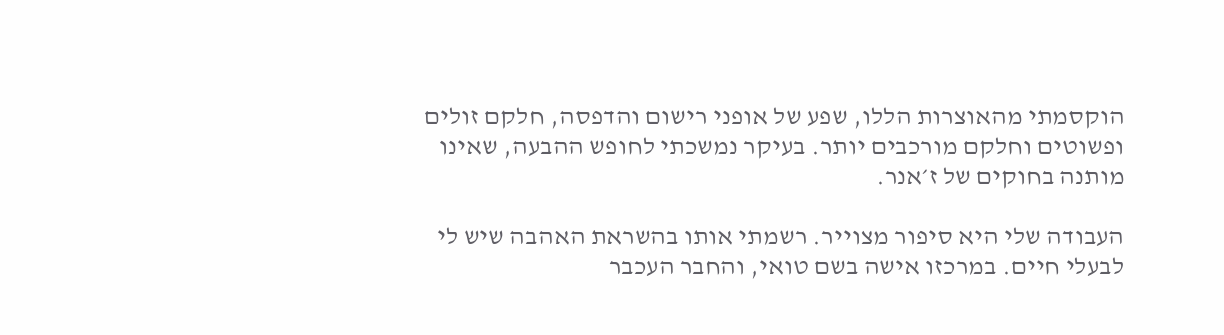הוקסמתי מהאוצרות הללו, שפע של אופני רישום והדפסה, חלקם זולים ופשוטים וחלקם מורכבים יותר. בעיקר נמשכתי לחופש ההבעה, שאינו מותנה בחוקים של ז׳אנר.

העבודה שלי היא סיפור מצוייר. רשמתי אותו בהשראת האהבה שיש לי לבעלי חיים. במרכזו אישה בשם טואי, והחבר העכבר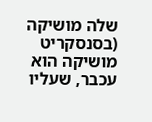שלה מושיקה (בסנסקריט מושיקה הוא עכבר, שעליו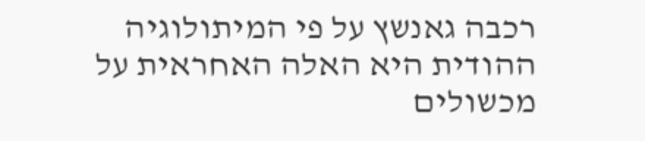רכבה גאנשץ על פי המיתולוגיה ההודית היא האלה האחראית על מכשולים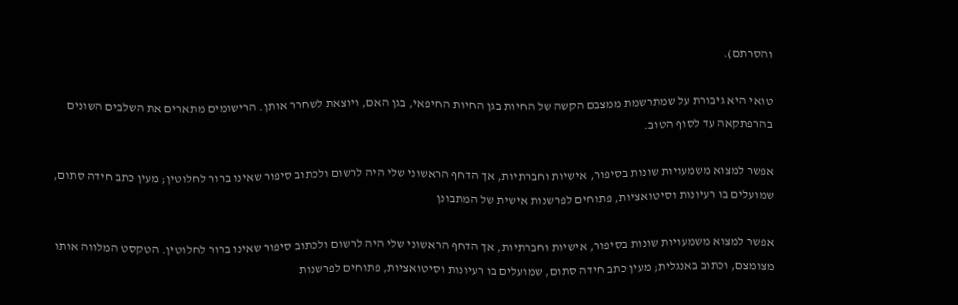והסרתם).

טואי היא גיבורת על שמתרשמת ממצבם הקשה של החיות בגן החיות החיפאי, בגן האם, ויוצאת לשחרר אותן. הרישומים מתארים את השלבים השונים בהרפתקאה עד לסוף הטוב.

אפשר למצוא משמעויות שונות בסיפור, אישיות וחברתיות, אך הדחף הראשוני שלי היה לרשום ולכתוב סיפור שאינו ברור לחלוטין; מעין כתב חידה סתום, שמועלים בו רעיונות וסיטואציות, פתוחים לפרשנות אישית של המתבונן

אפשר למצוא משמעויות שונות בסיפור, אישיות וחברתיות, אך הדחף הראשוני שלי היה לרשום ולכתוב סיפור שאינו ברור לחלוטין. הטקסט המלווה אותו מצומצם, וכתוב באנגלית; מעין כתב חידה סתום, שמועלים בו רעיונות וסיטואציות, פתוחים לפרשנות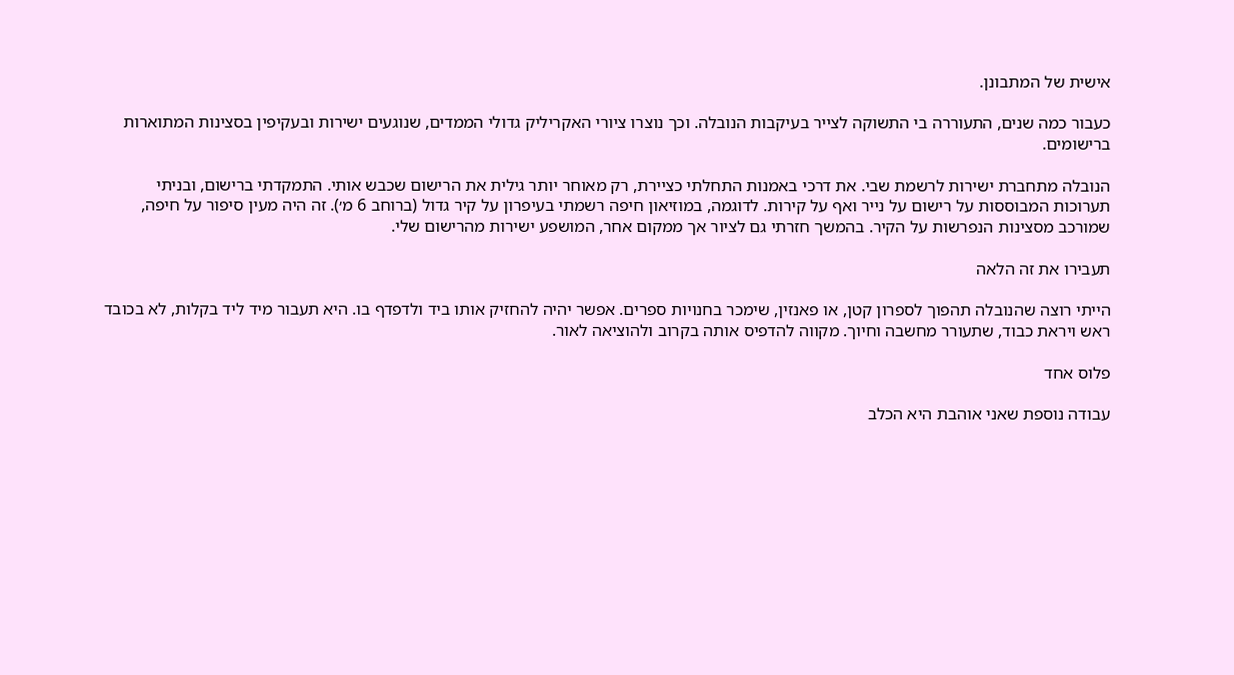אישית של המתבונן.

כעבור כמה שנים, התעוררה בי התשוקה לצייר בעיקבות הנובלה. וכך נוצרו ציורי האקריליק גדולי הממדים, שנוגעים ישירות ובעקיפין בסצינות המתוארות ברישומים.

הנובלה מתחברת ישירות לרשמת שבי. את דרכי באמנות התחלתי כציירת, רק מאוחר יותר גילית את הרישום שכבש אותי. התמקדתי ברישום, ובניתי תערוכות המבוססות על רישום על נייר ואף על קירות. לדוגמה, במוזיאון חיפה רשמתי בעיפרון על קיר גדול (ברוחב 6 מ׳). זה היה מעין סיפור על חיפה, שמורכב מסצינות הנפרשות על הקיר. בהמשך חזרתי גם לציור אך ממקום אחר, המושפע ישירות מהרישום שלי.

תעבירו את זה הלאה

הייתי רוצה שהנובלה תהפוך לספרון קטן, או פאנזין, שימכר בחנויות ספרים. אפשר יהיה להחזיק אותו ביד ולדפדף בו. היא תעבור מיד ליד בקלות, לא בכובד ראש ויראת כבוד, שתעורר מחשבה וחיוך. מקווה להדפיס אותה בקרוב ולהוציאה לאור.

פלוס אחד

עבודה נוספת שאני אוהבת היא הכלב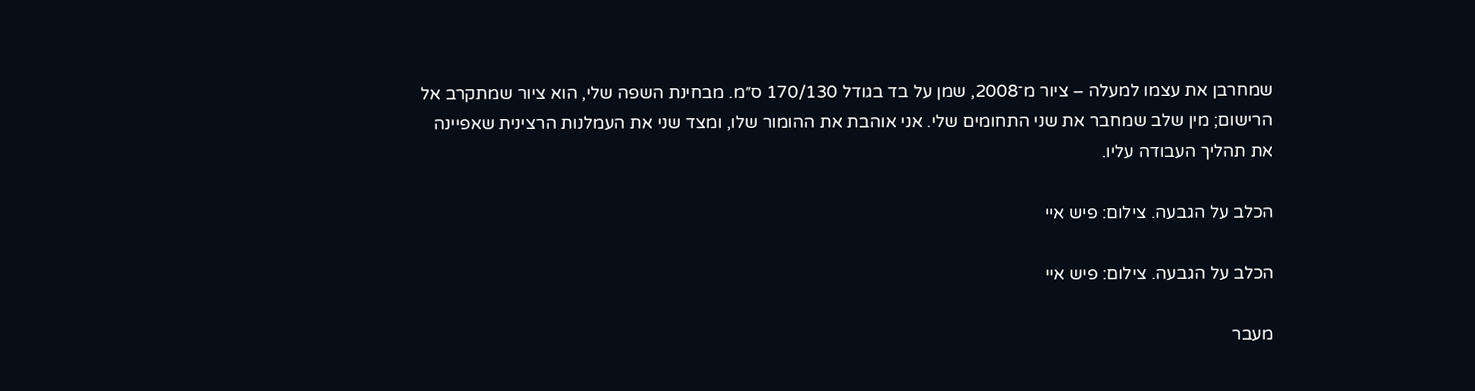שמחרבן את עצמו למעלה – ציור מ־2008, שמן על בד בגודל 170/130 ס״מ. מבחינת השפה שלי, הוא ציור שמתקרב אל הרישום; מין שלב שמחבר את שני התחומים שלי. אני אוהבת את ההומור שלו, ומצד שני את העמלנות הרצינית שאפיינה את תהליך העבודה עליו.

הכלב על הגבעה. צילום: פיש איי

הכלב על הגבעה. צילום: פיש איי

מעבר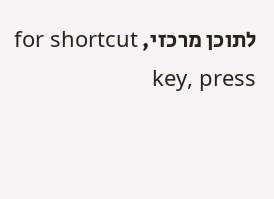לתוכן מרכזי, for shortcut key, press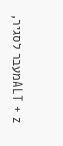ALT + zמעבר לסגיר,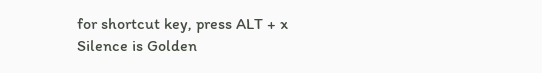for shortcut key, press ALT + x
Silence is Golden